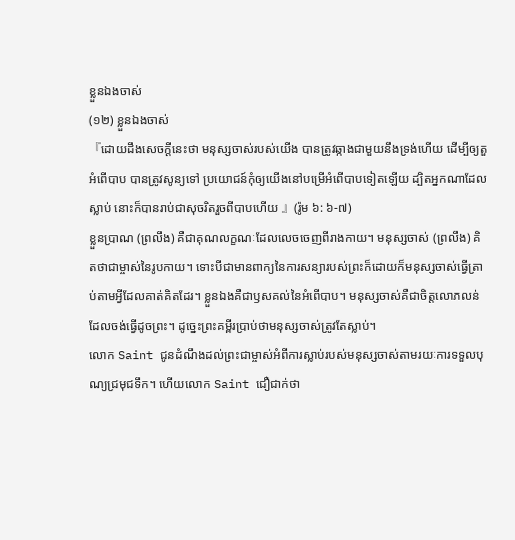ខ្លួនឯងចាស់
(១២) ខ្លួនឯងចាស់
『ដោយដឹងសេចក្ដីនេះថា មនុស្សចាស់របស់យើង បានត្រូវឆ្កាងជាមួយនឹងទ្រង់ហើយ ដើម្បីឲ្យតួអំពើបាប បានត្រូវសូន្យទៅ ប្រយោជន៍កុំឲ្យយើងនៅបម្រើអំពើបាបទៀតឡើយ ដ្បិតអ្នកណាដែលស្លាប់ នោះក៏បានរាប់ជាសុចរិតរួចពីបាបហើយ 』(រ៉ូម ៦: ៦-៧)
ខ្លួនប្រាណ (ព្រលឹង) គឺជាគុណលក្ខណៈដែលលេចចេញពីរាងកាយ។ មនុស្សចាស់ (ព្រលឹង) គិតថាជាម្ចាស់នៃរូបកាយ។ ទោះបីជាមានពាក្យនៃការសន្យារបស់ព្រះក៏ដោយក៏មនុស្សចាស់ធ្វើត្រាប់តាមអ្វីដែលគាត់គិតដែរ។ ខ្លួនឯងគឺជាឫសគល់នៃអំពើបាប។ មនុស្សចាស់គឺជាចិត្តលោភលន់ដែលចង់ធ្វើដូចព្រះ។ ដូច្នេះព្រះគម្ពីរប្រាប់ថាមនុស្សចាស់ត្រូវតែស្លាប់។
លោក Saint ជូនដំណឹងដល់ព្រះជាម្ចាស់អំពីការស្លាប់របស់មនុស្សចាស់តាមរយៈការទទួលបុណ្យជ្រមុជទឹក។ ហើយលោក Saint ជឿជាក់ថា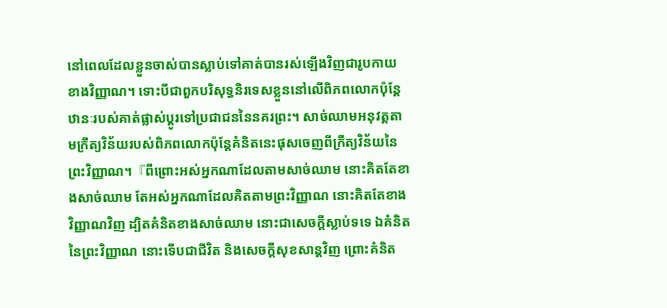នៅពេលដែលខ្លួនចាស់បានស្លាប់ទៅគាត់បានរស់ឡើងវិញជារូបកាយខាងវិញ្ញាណ។ ទោះបីជាពួកបរិសុទ្ធនិរទេសខ្លួននៅលើពិភពលោកប៉ុន្តែឋានៈរបស់គាត់ផ្លាស់ប្តូរទៅប្រជាជននៃនគរព្រះ។ សាច់ឈាមអនុវត្តតាមក្រឹត្យវិន័យរបស់ពិភពលោកប៉ុន្ដែគំនិតនេះផុសចេញពីក្រឹត្យវិន័យនៃព្រះវិញ្ញាណ។『ពីព្រោះអស់អ្នកណាដែលតាមសាច់ឈាម នោះគិតតែខាងសាច់ឈាម តែអស់អ្នកណាដែលគិតតាមព្រះវិញ្ញាណ នោះគិតតែខាងវិញ្ញាណវិញ ដ្បិតគំនិតខាងសាច់ឈាម នោះជាសេចក្ដីស្លាប់ទទេ ឯគំនិតនៃព្រះវិញ្ញាណ នោះទើបជាជីវិត និងសេចក្ដីសុខសាន្តវិញ ព្រោះគំនិត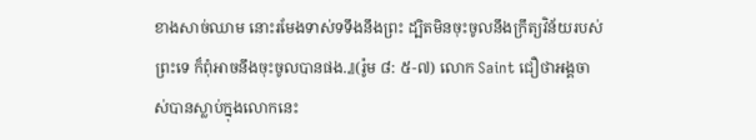ខាងសាច់ឈាម នោះរមែងទាស់ទទឹងនឹងព្រះ ដ្បិតមិនចុះចូលនឹងក្រឹត្យវិន័យរបស់ព្រះទេ ក៏ពុំអាចនឹងចុះចូលបានផង.』(រ៉ូម ៨: ៥-៧) លោក Saint ជឿថាអង្គចាស់បានស្លាប់ក្នុងលោកនេះ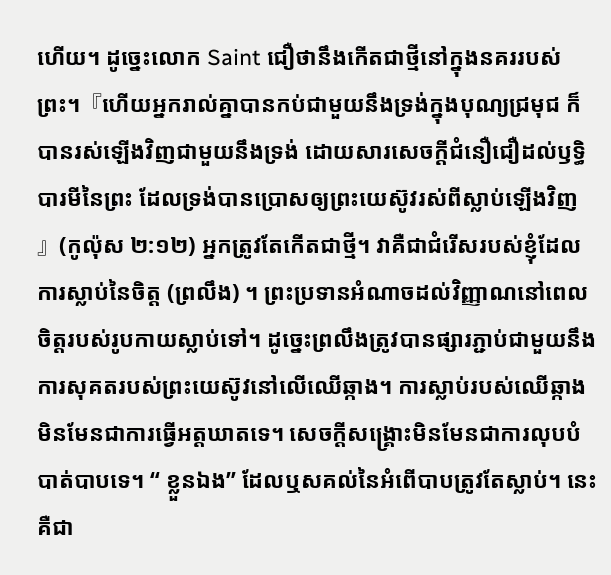ហើយ។ ដូច្នេះលោក Saint ជឿថានឹងកើតជាថ្មីនៅក្នុងនគររបស់ព្រះ។『ហើយអ្នករាល់គ្នាបានកប់ជាមួយនឹងទ្រង់ក្នុងបុណ្យជ្រមុជ ក៏បានរស់ឡើងវិញជាមួយនឹងទ្រង់ ដោយសារសេចក្ដីជំនឿជឿដល់ឫទ្ធិបារមីនៃព្រះ ដែលទ្រង់បានប្រោសឲ្យព្រះយេស៊ូវរស់ពីស្លាប់ឡើងវិញ 』(កូល៉ុស ២:១២) អ្នកត្រូវតែកើតជាថ្មី។ វាគឺជាជំរើសរបស់ខ្ញុំដែលការស្លាប់នៃចិត្ត (ព្រលឹង) ។ ព្រះប្រទានអំណាចដល់វិញ្ញាណនៅពេលចិត្តរបស់រូបកាយស្លាប់ទៅ។ ដូច្នេះព្រលឹងត្រូវបានផ្សារភ្ជាប់ជាមួយនឹងការសុគតរបស់ព្រះយេស៊ូវនៅលើឈើឆ្កាង។ ការស្លាប់របស់ឈើឆ្កាងមិនមែនជាការធ្វើអត្តឃាតទេ។ សេចក្ដីសង្រ្គោះមិនមែនជាការលុបបំបាត់បាបទេ។ “ ខ្លួនឯង” ដែលឬសគល់នៃអំពើបាបត្រូវតែស្លាប់។ នេះគឺជា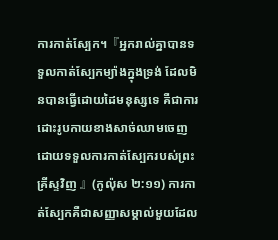ការកាត់ស្បែក។『អ្នករាល់គ្នាបានទទួលកាត់ស្បែកម្យ៉ាងក្នុងទ្រង់ ដែលមិនបានធ្វើដោយដៃមនុស្សទេ គឺជាការដោះរូបកាយខាងសាច់ឈាមចេញ ដោយទទួលការកាត់ស្បែករបស់ព្រះគ្រីស្ទវិញ 』(កូល៉ុស ២:១១) ការកាត់ស្បែកគឺជាសញ្ញាសម្គាល់មួយដែល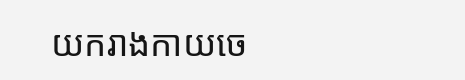យករាងកាយចេ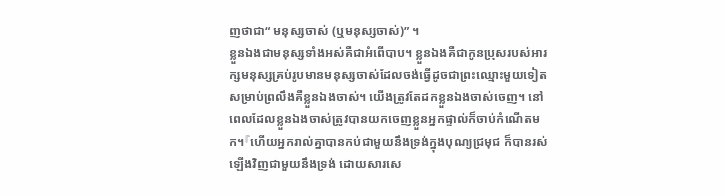ញថាជា“ មនុស្សចាស់ (ឬមនុស្សចាស់)” ។
ខ្លួនឯងជាមនុស្សទាំងអស់គឺជាអំពើបាប។ ខ្លួនឯងគឺជាកូនប្រុសរបស់អារក្សមនុស្សគ្រប់រូបមានមនុស្សចាស់ដែលចង់ធ្វើដូចជាព្រះឈ្មោះមួយទៀតសម្រាប់ព្រលឹងគឺខ្លួនឯងចាស់។ យើងត្រូវតែដកខ្លួនឯងចាស់ចេញ។ នៅពេលដែលខ្លួនឯងចាស់ត្រូវបានយកចេញខ្លួនអ្នកផ្ទាល់ក៏ចាប់កំណើតមក។『ហើយអ្នករាល់គ្នាបានកប់ជាមួយនឹងទ្រង់ក្នុងបុណ្យជ្រមុជ ក៏បានរស់ឡើងវិញជាមួយនឹងទ្រង់ ដោយសារសេ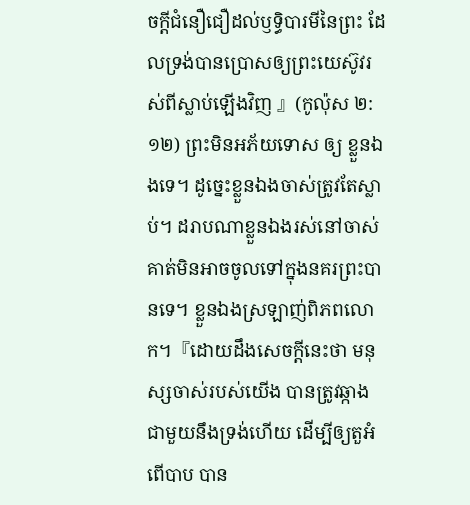ចក្ដីជំនឿជឿដល់ឫទ្ធិបារមីនៃព្រះ ដែលទ្រង់បានប្រោសឲ្យព្រះយេស៊ូវរស់ពីស្លាប់ឡើងវិញ 』(កូល៉ុស ២:១២) ព្រះមិនអភ័យទោស ឲ្យ ខ្លួនឯងទេ។ ដូច្នេះខ្លួនឯងចាស់ត្រូវតែស្លាប់។ ដរាបណាខ្លួនឯងរស់នៅចាស់គាត់មិនអាចចូលទៅក្នុងនគរព្រះបានទេ។ ខ្លួនឯងស្រឡាញ់ពិភពលោក។『ដោយដឹងសេចក្ដីនេះថា មនុស្សចាស់របស់យើង បានត្រូវឆ្កាងជាមួយនឹងទ្រង់ហើយ ដើម្បីឲ្យតួអំពើបាប បាន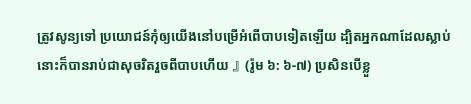ត្រូវសូន្យទៅ ប្រយោជន៍កុំឲ្យយើងនៅបម្រើអំពើបាបទៀតឡើយ ដ្បិតអ្នកណាដែលស្លាប់ នោះក៏បានរាប់ជាសុចរិតរួចពីបាបហើយ 』(រ៉ូម ៦: ៦-៧) ប្រសិនបើខ្លួ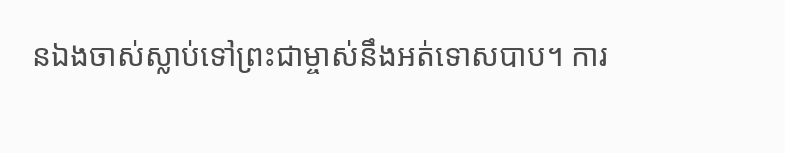នឯងចាស់ស្លាប់ទៅព្រះជាម្ចាស់នឹងអត់ទោសបាប។ ការ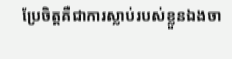ប្រែចិត្តគឺជាការស្លាប់របស់ខ្លួនឯងចា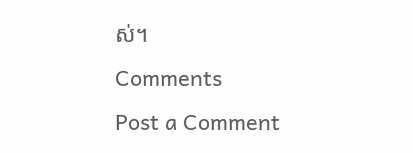ស់។
Comments
Post a Comment